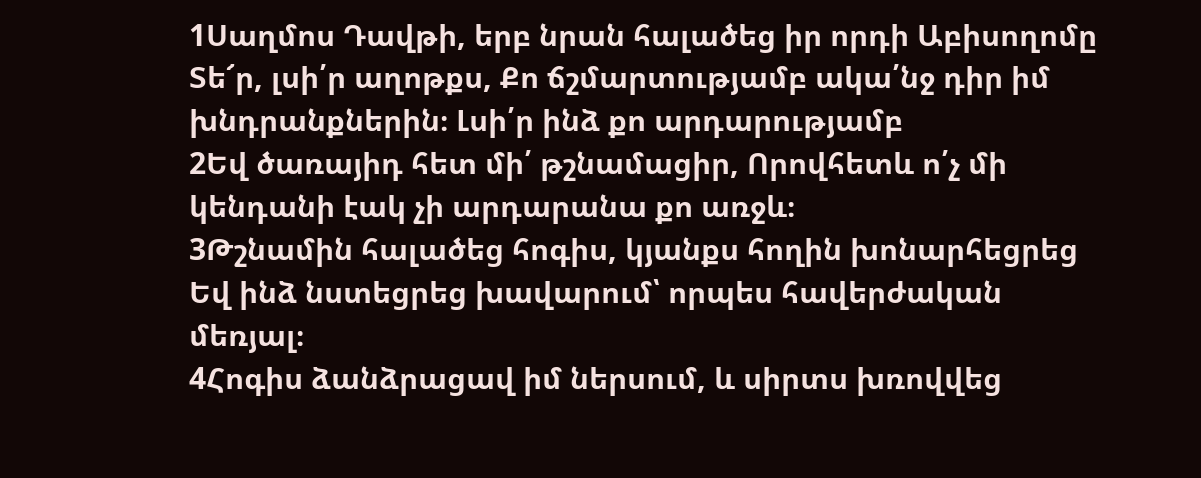1Սաղմոս Դավթի, երբ նրան հալածեց իր որդի Աբիսողոմը Տե՜ր, լսի՛ր աղոթքս, Քո ճշմարտությամբ ակա՛նջ դիր իմ խնդրանքներին։ Լսի՛ր ինձ քո արդարությամբ
2Եվ ծառայիդ հետ մի՛ թշնամացիր, Որովհետև ո՛չ մի կենդանի էակ չի արդարանա քո առջև։
3Թշնամին հալածեց հոգիս, կյանքս հողին խոնարհեցրեց Եվ ինձ նստեցրեց խավարում՝ որպես հավերժական մեռյալ։
4Հոգիս ձանձրացավ իմ ներսում, և սիրտս խռովվեց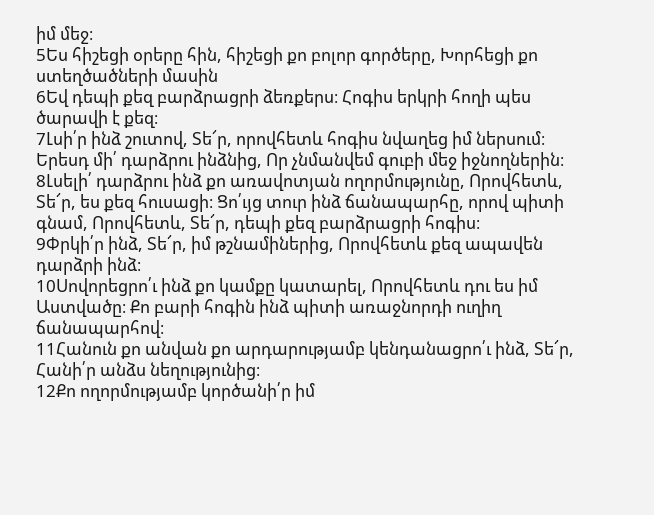իմ մեջ։
5Ես հիշեցի օրերը հին, հիշեցի քո բոլոր գործերը, Խորհեցի քո ստեղծածների մասին
6Եվ դեպի քեզ բարձրացրի ձեռքերս։ Հոգիս երկրի հողի պես ծարավի է քեզ։
7Լսի՛ր ինձ շուտով, Տե՜ր, որովհետև հոգիս նվաղեց իմ ներսում։ Երեսդ մի՛ դարձրու ինձնից, Որ չնմանվեմ գուբի մեջ իջնողներին։
8Լսելի՛ դարձրու ինձ քո առավոտյան ողորմությունը, Որովհետև, Տե՜ր, ես քեզ հուսացի։ Ցո՛ւյց տուր ինձ ճանապարհը, որով պիտի գնամ, Որովհետև, Տե՜ր, դեպի քեզ բարձրացրի հոգիս։
9Փրկի՛ր ինձ, Տե՜ր, իմ թշնամիներից, Որովհետև քեզ ապավեն դարձրի ինձ։
10Սովորեցրո՛ւ ինձ քո կամքը կատարել, Որովհետև դու ես իմ Աստվածը։ Քո բարի հոգին ինձ պիտի առաջնորդի ուղիղ ճանապարհով։
11Հանուն քո անվան քո արդարությամբ կենդանացրո՛ւ ինձ, Տե՜ր, Հանի՛ր անձս նեղությունից։
12Քո ողորմությամբ կործանի՛ր իմ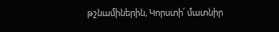թշնամիներին, Կորստի՛ մատնիր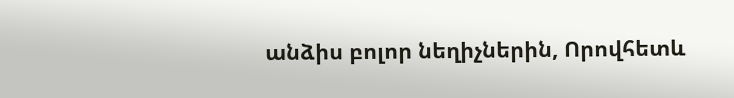անձիս բոլոր նեղիչներին, Որովհետև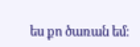ես քո ծառան եմ։